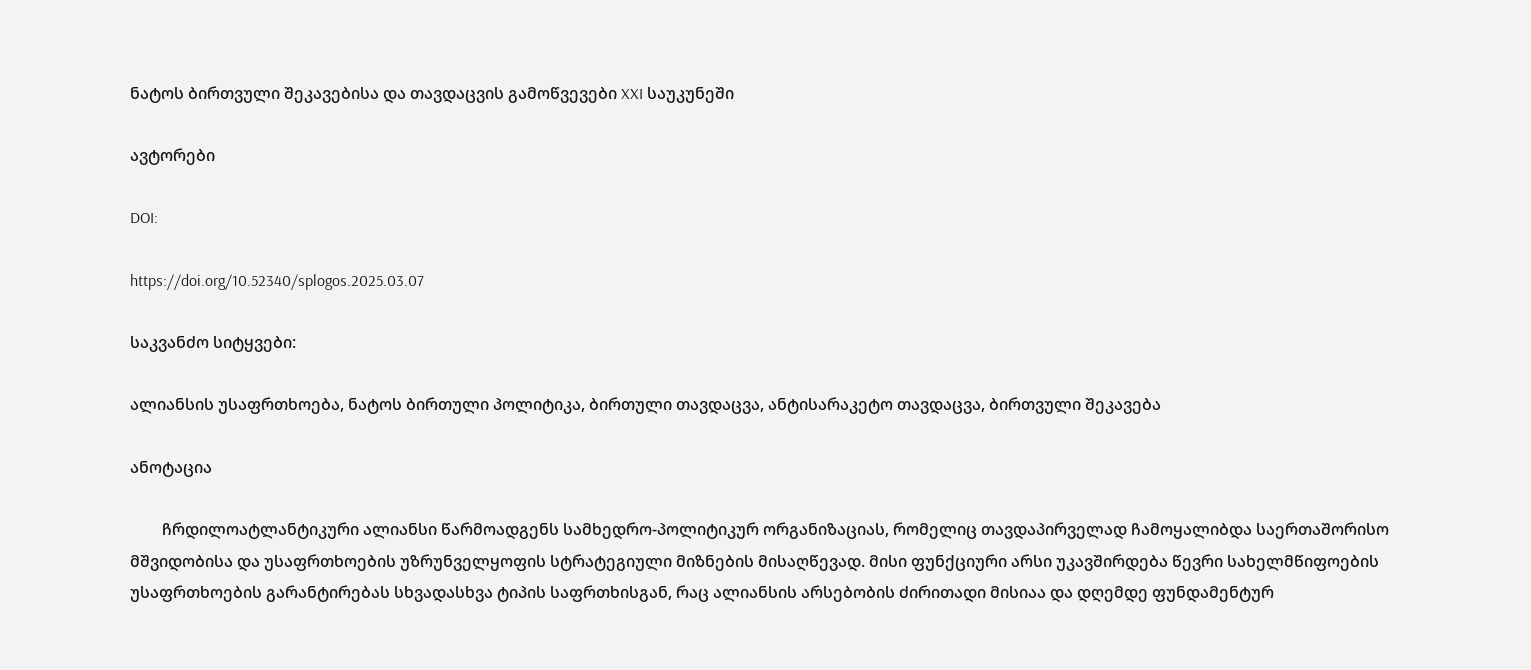ნატოს ბირთვული შეკავებისა და თავდაცვის გამოწვევები XXI საუკუნეში

ავტორები

DOI:

https://doi.org/10.52340/splogos.2025.03.07

საკვანძო სიტყვები:

ალიანსის უსაფრთხოება, ნატოს ბირთული პოლიტიკა, ბირთული თავდაცვა, ანტისარაკეტო თავდაცვა, ბირთვული შეკავება

ანოტაცია

        ჩრდილოატლანტიკური ალიანსი წარმოადგენს სამხედრო-პოლიტიკურ ორგანიზაციას, რომელიც თავდაპირველად ჩამოყალიბდა საერთაშორისო მშვიდობისა და უსაფრთხოების უზრუნველყოფის სტრატეგიული მიზნების მისაღწევად. მისი ფუნქციური არსი უკავშირდება წევრი სახელმწიფოების უსაფრთხოების გარანტირებას სხვადასხვა ტიპის საფრთხისგან, რაც ალიანსის არსებობის ძირითადი მისიაა და დღემდე ფუნდამენტურ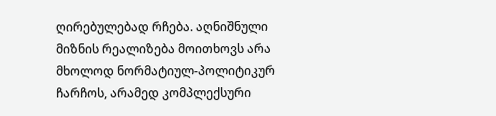ღირებულებად რჩება. აღნიშნული მიზნის რეალიზება მოითხოვს არა მხოლოდ ნორმატიულ-პოლიტიკურ ჩარჩოს, არამედ კომპლექსური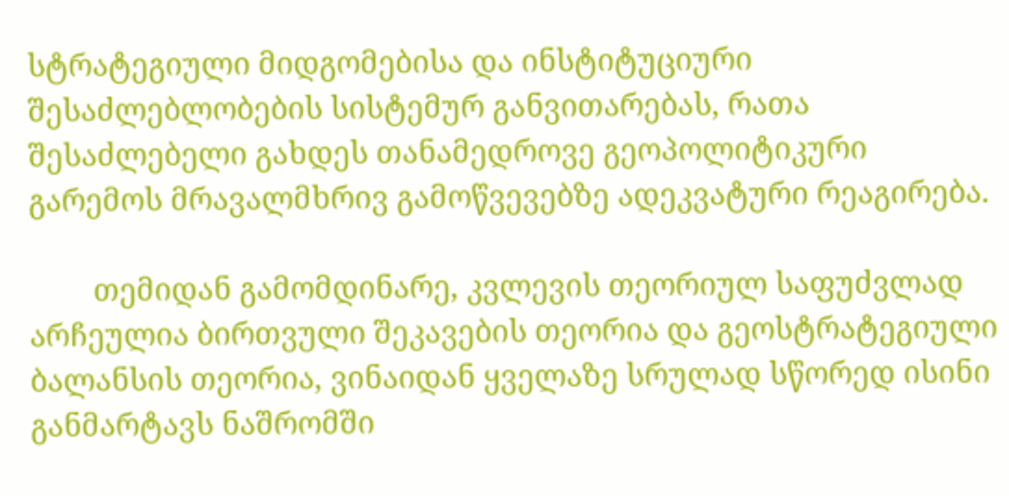სტრატეგიული მიდგომებისა და ინსტიტუციური შესაძლებლობების სისტემურ განვითარებას, რათა შესაძლებელი გახდეს თანამედროვე გეოპოლიტიკური გარემოს მრავალმხრივ გამოწვევებზე ადეკვატური რეაგირება.

        თემიდან გამომდინარე, კვლევის თეორიულ საფუძვლად არჩეულია ბირთვული შეკავების თეორია და გეოსტრატეგიული ბალანსის თეორია, ვინაიდან ყველაზე სრულად სწორედ ისინი განმარტავს ნაშრომში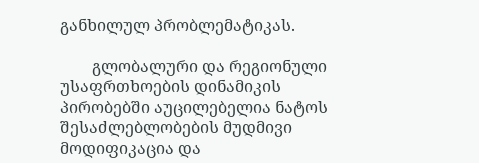განხილულ პრობლემატიკას.

        გლობალური და რეგიონული უსაფრთხოების დინამიკის პირობებში აუცილებელია ნატოს შესაძლებლობების მუდმივი მოდიფიკაცია და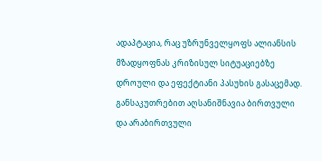ადაპტაცია, რაც უზრუნველყოფს ალიანსის მზადყოფნას კრიზისულ სიტუაციებზე დროული და ეფექტიანი პასუხის გასაცემად. განსაკუთრებით აღსანიშნავია ბირთვული და არაბირთვული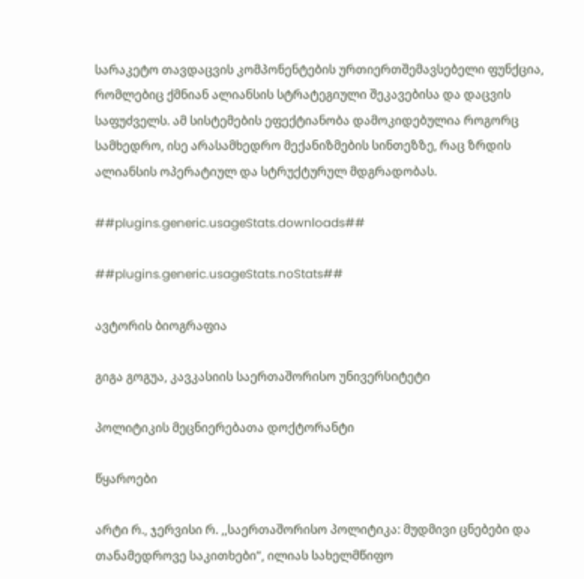სარაკეტო თავდაცვის კომპონენტების ურთიერთშემავსებელი ფუნქცია, რომლებიც ქმნიან ალიანსის სტრატეგიული შეკავებისა და დაცვის საფუძველს. ამ სისტემების ეფექტიანობა დამოკიდებულია როგორც სამხედრო, ისე არასამხედრო მექანიზმების სინთეზზე, რაც ზრდის ალიანსის ოპერატიულ და სტრუქტურულ მდგრადობას.

##plugins.generic.usageStats.downloads##

##plugins.generic.usageStats.noStats##

ავტორის ბიოგრაფია

გიგა გოგუა, კავკასიის საერთაშორისო უნივერსიტეტი

პოლიტიკის მეცნიერებათა დოქტორანტი

წყაროები

არტი რ., ჯერვისი რ. ,,საერთაშორისო პოლიტიკა: მუდმივი ცნებები და თანამედროვე საკითხები“, ილიას სახელმწიფო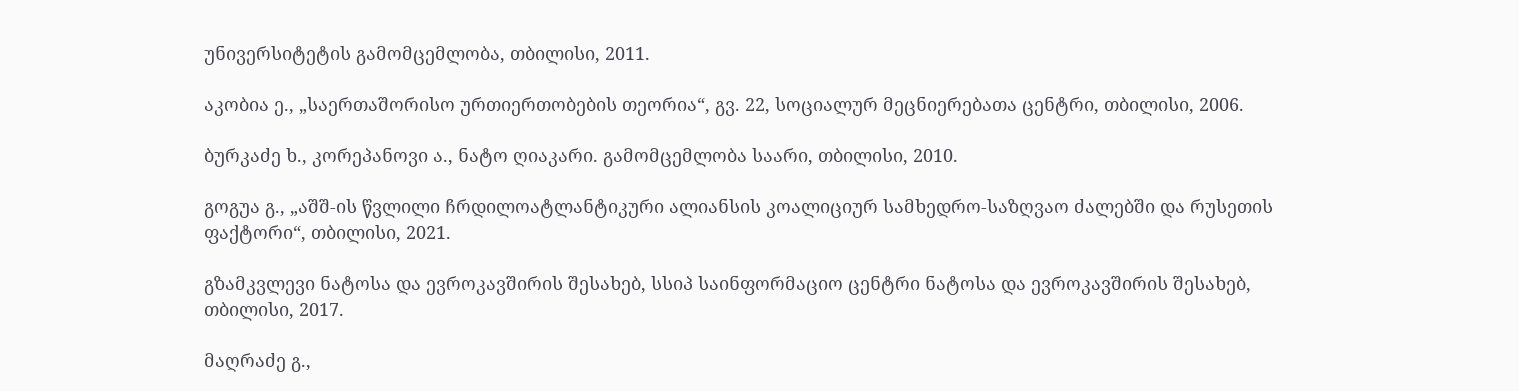უნივერსიტეტის გამომცემლობა, თბილისი, 2011.

აკობია ე., „საერთაშორისო ურთიერთობების თეორია“, გვ. 22, სოციალურ მეცნიერებათა ცენტრი, თბილისი, 2006.

ბურკაძე ხ., კორეპანოვი ა., ნატო ღიაკარი. გამომცემლობა საარი, თბილისი, 2010.

გოგუა გ., „აშშ-ის წვლილი ჩრდილოატლანტიკური ალიანსის კოალიციურ სამხედრო-საზღვაო ძალებში და რუსეთის ფაქტორი“, თბილისი, 2021.

გზამკვლევი ნატოსა და ევროკავშირის შესახებ, სსიპ საინფორმაციო ცენტრი ნატოსა და ევროკავშირის შესახებ, თბილისი, 2017.

მაღრაძე გ.,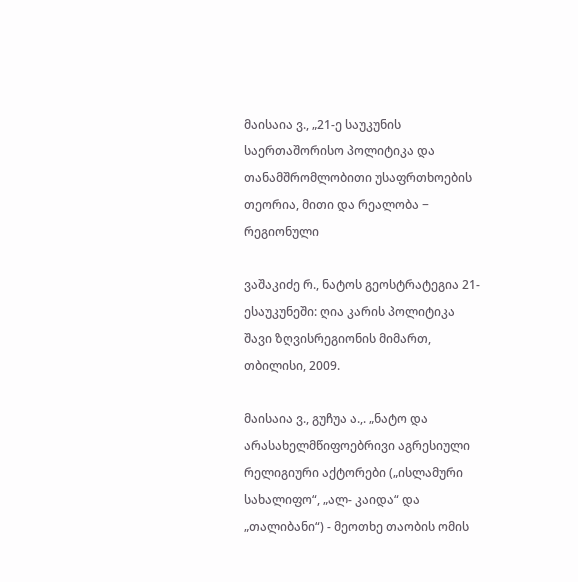მაისაია ვ., „21-ე საუკუნის საერთაშორისო პოლიტიკა და თანამშრომლობითი უსაფრთხოების თეორია, მითი და რეალობა − რეგიონული

ვაშაკიძე რ., ნატოს გეოსტრატეგია 21-ესაუკუნეში: ღია კარის პოლიტიკა შავი ზღვისრეგიონის მიმართ, თბილისი, 2009.

მაისაია ვ., გუჩუა ა.,. „ნატო და არასახელმწიფოებრივი აგრესიული რელიგიური აქტორები („ისლამური სახალიფო“, „ალ- კაიდა“ და „თალიბანი“) - მეოთხე თაობის ომის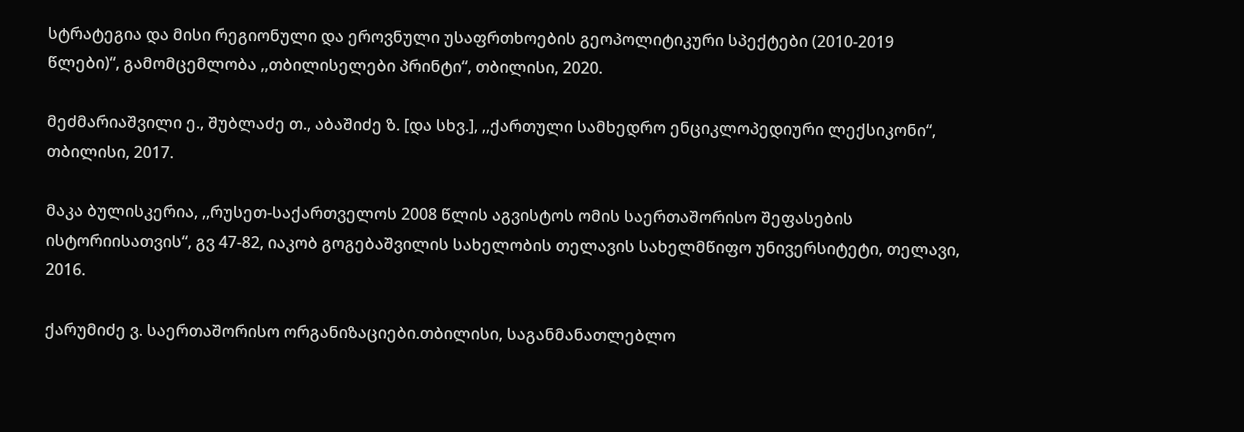სტრატეგია და მისი რეგიონული და ეროვნული უსაფრთხოების გეოპოლიტიკური სპექტები (2010-2019 წლები)“, გამომცემლობა ,,თბილისელები პრინტი“, თბილისი, 2020.

მეძმარიაშვილი ე., შუბლაძე თ., აბაშიძე ზ. [და სხვ.], ,,ქართული სამხედრო ენციკლოპედიური ლექსიკონი“, თბილისი, 2017.

მაკა ბულისკერია, ,,რუსეთ-საქართველოს 2008 წლის აგვისტოს ომის საერთაშორისო შეფასების ისტორიისათვის“, გვ 47-82, იაკობ გოგებაშვილის სახელობის თელავის სახელმწიფო უნივერსიტეტი, თელავი, 2016.

ქარუმიძე ვ. საერთაშორისო ორგანიზაციები.თბილისი, საგანმანათლებლო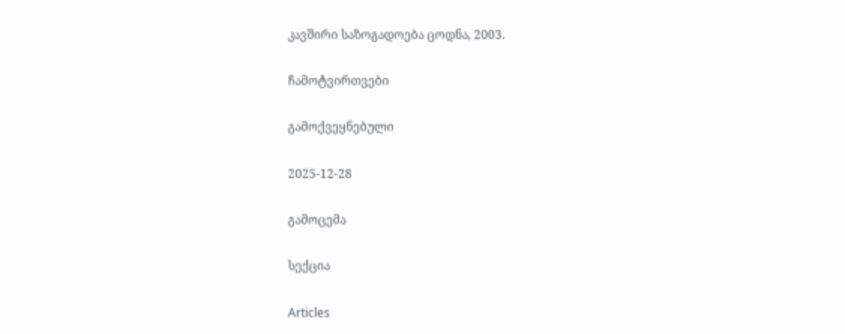კავშირი საზოგადოება ცოდნა, 2003.

ჩამოტვირთვები

გამოქვეყნებული

2025-12-28

გამოცემა

სექცია

Articles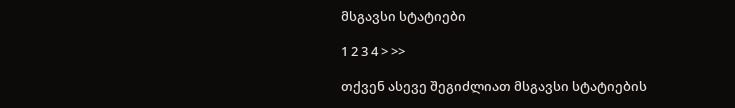მსგავსი სტატიები

1 2 3 4 > >>

თქვენ ასევე შეგიძლიათ მსგავსი სტატიების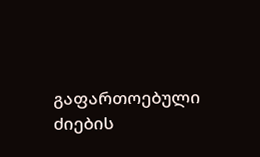გაფართოებული ძიების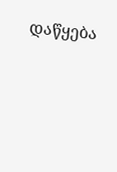დაწყება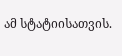ამ სტატიისათვის.